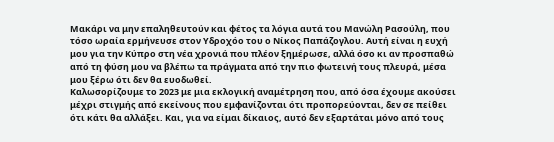Μακάρι να μην επαληθευτούν και φέτος τα λόγια αυτά του Μανώλη Ρασούλη, που τόσο ωραία ερμήνευσε στον Υδροχόο του ο Νίκος Παπάζογλου. Αυτή είναι η ευχή μου για την Κύπρο στη νέα χρονιά που πλέον ξημέρωσε, αλλά όσο κι αν προσπαθώ από τη φύση μου να βλέπω τα πράγματα από την πιο φωτεινή τους πλευρά, μέσα μου ξέρω ότι δεν θα ευοδωθεί.
Καλωσορίζουμε το 2023 με μια εκλογική αναμέτρηση που, από όσα έχουμε ακούσει μέχρι στιγμής από εκείνους που εμφανίζονται ότι προπορεύονται, δεν σε πείθει ότι κάτι θα αλλάξει. Και, για να είμαι δίκαιος, αυτό δεν εξαρτάται μόνο από τους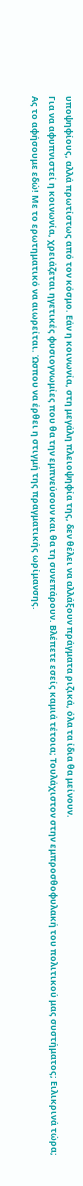υποψηφίους, αλλά πρωτίστως από τον κόσμο. Εάν η κοινωνία, στη μεγάλη πλειοψηφία της, δεν θέλει να αλλάξουν πράγματα ριζικά, όλα τα ίδια θα μείνουν.
Για να αφυπνιστεί η κοινωνία, χρειάζεται ηγετικές φυσιογνωμίες που θα την εμπνεύσουν και θα τη συνεπάρουν. Βλέπετε εσείς καμιά τέτοια; Τουλάχιστον στην εμπροσθοφυλακή του πολιτικού μας συστήματος; Ειλικρινά τώρα;
Ας το αφήσουμε εδώ! Με το ερωτηματικό να αιωρείται. Ώσπου να έρθει η στιγμή της πραγματικής ωρίμανσης.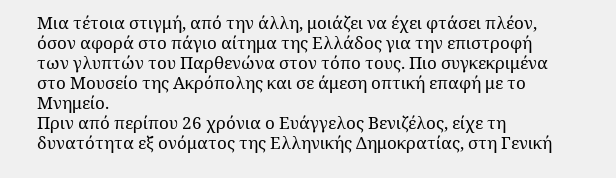Μια τέτοια στιγμή, από την άλλη, μοιάζει να έχει φτάσει πλέον, όσον αφορά στο πάγιο αίτημα της Ελλάδος για την επιστροφή των γλυπτών του Παρθενώνα στον τόπο τους. Πιο συγκεκριμένα στο Μουσείο της Ακρόπολης και σε άμεση οπτική επαφή με το Μνημείο.
Πριν από περίπου 26 χρόνια ο Ευάγγελος Βενιζέλος, είχε τη δυνατότητα εξ ονόματος της Ελληνικής Δημοκρατίας, στη Γενική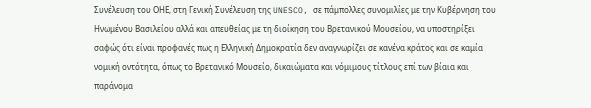Συνέλευση του ΟΗΕ, στη Γενική Συνέλευση της UNESCO, σε πάμπολλες συνομιλίες με την Κυβέρνηση του Ηνωμένου Βασιλείου αλλά και απευθείας με τη διοίκηση του Βρετανικού Μουσείου, να υποστηρίξει σαφώς ότι είναι προφανές πως η Ελληνική Δημοκρατία δεν αναγνωρίζει σε κανένα κράτος και σε καμία νομική οντότητα, όπως το Βρετανικό Μουσείο, δικαιώματα και νόμιμους τίτλους επί των βίαια και παράνομα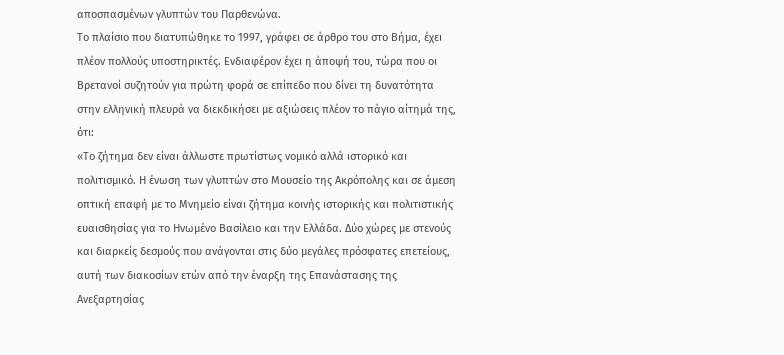αποσπασμένων γλυπτών του Παρθενώνα.
Το πλαίσιο που διατυπώθηκε το 1997, γράφει σε άρθρο του στο Βήμα, έχει πλέον πολλούς υποστηρικτές. Ενδιαφέρον έχει η άποψή του, τώρα που οι Βρετανοί συζητούν για πρώτη φορά σε επίπεδο που δίνει τη δυνατότητα στην ελληνική πλευρά να διεκδικήσει με αξιώσεις πλέον το πάγιο αίτημά της, ότι:
«Το ζήτημα δεν είναι άλλωστε πρωτίστως νομικό αλλά ιστορικό και πολιτισμικό. Η ένωση των γλυπτών στο Μουσείο της Ακρόπολης και σε άμεση οπτική επαφή με το Μνημείο είναι ζήτημα κοινής ιστορικής και πολιτιστικής ευαισθησίας για το Ηνωμένο Βασίλειο και την Ελλάδα. Δύο χώρες με στενούς και διαρκείς δεσμούς που ανάγονται στις δύο μεγάλες πρόσφατες επετείους, αυτή των διακοσίων ετών από την έναρξη της Επανάστασης της Ανεξαρτησίας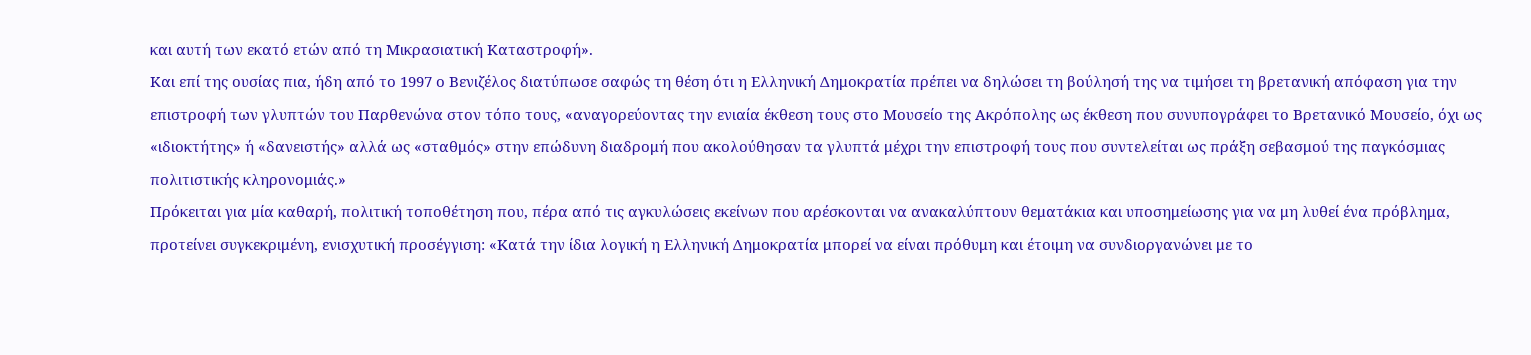και αυτή των εκατό ετών από τη Μικρασιατική Καταστροφή».
Και επί της ουσίας πια, ήδη από το 1997 ο Βενιζέλος διατύπωσε σαφώς τη θέση ότι η Ελληνική Δημοκρατία πρέπει να δηλώσει τη βούλησή της να τιμήσει τη βρετανική απόφαση για την επιστροφή των γλυπτών του Παρθενώνα στον τόπο τους, «αναγορεύοντας την ενιαία έκθεση τους στο Μουσείο της Ακρόπολης ως έκθεση που συνυπογράφει το Βρετανικό Μουσείο, όχι ως «ιδιοκτήτης» ή «δανειστής» αλλά ως «σταθμός» στην επώδυνη διαδρομή που ακολούθησαν τα γλυπτά μέχρι την επιστροφή τους που συντελείται ως πράξη σεβασμού της παγκόσμιας πολιτιστικής κληρονομιάς.»
Πρόκειται για μία καθαρή, πολιτική τοποθέτηση που, πέρα από τις αγκυλώσεις εκείνων που αρέσκονται να ανακαλύπτουν θεματάκια και υποσημείωσης για να μη λυθεί ένα πρόβλημα, προτείνει συγκεκριμένη, ενισχυτική προσέγγιση: «Κατά την ίδια λογική η Ελληνική Δημοκρατία μπορεί να είναι πρόθυμη και έτοιμη να συνδιοργανώνει με το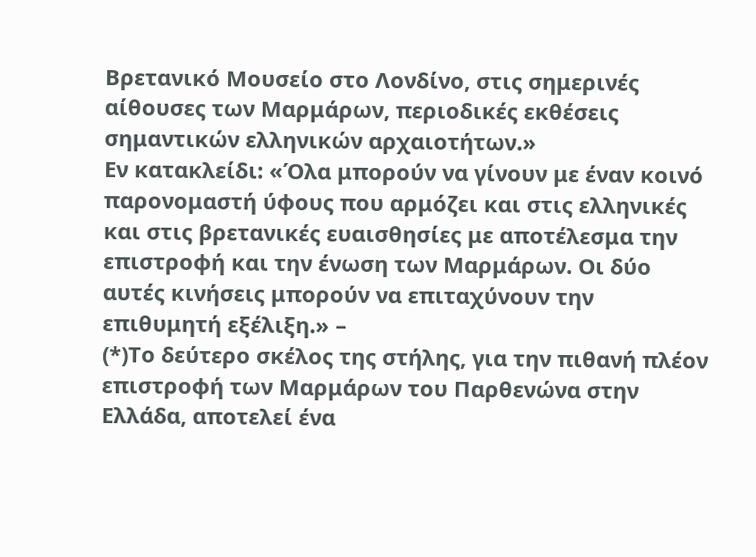Βρετανικό Μουσείο στο Λονδίνο, στις σημερινές αίθουσες των Μαρμάρων, περιοδικές εκθέσεις σημαντικών ελληνικών αρχαιοτήτων.»
Εν κατακλείδι: «Όλα μπορούν να γίνουν με έναν κοινό παρονομαστή ύφους που αρμόζει και στις ελληνικές και στις βρετανικές ευαισθησίες με αποτέλεσμα την επιστροφή και την ένωση των Μαρμάρων. Οι δύο αυτές κινήσεις μπορούν να επιταχύνουν την επιθυμητή εξέλιξη.» –
(*)Το δεύτερο σκέλος της στήλης, για την πιθανή πλέον επιστροφή των Μαρμάρων του Παρθενώνα στην Ελλάδα, αποτελεί ένα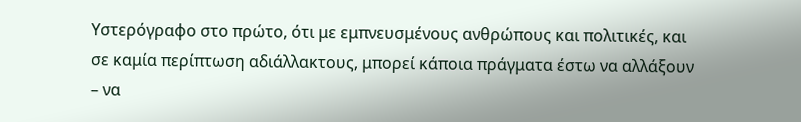Υστερόγραφο στο πρώτο, ότι με εμπνευσμένους ανθρώπους και πολιτικές, και σε καμία περίπτωση αδιάλλακτους, μπορεί κάποια πράγματα έστω να αλλάξουν – να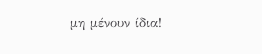μη μένουν ίδια!